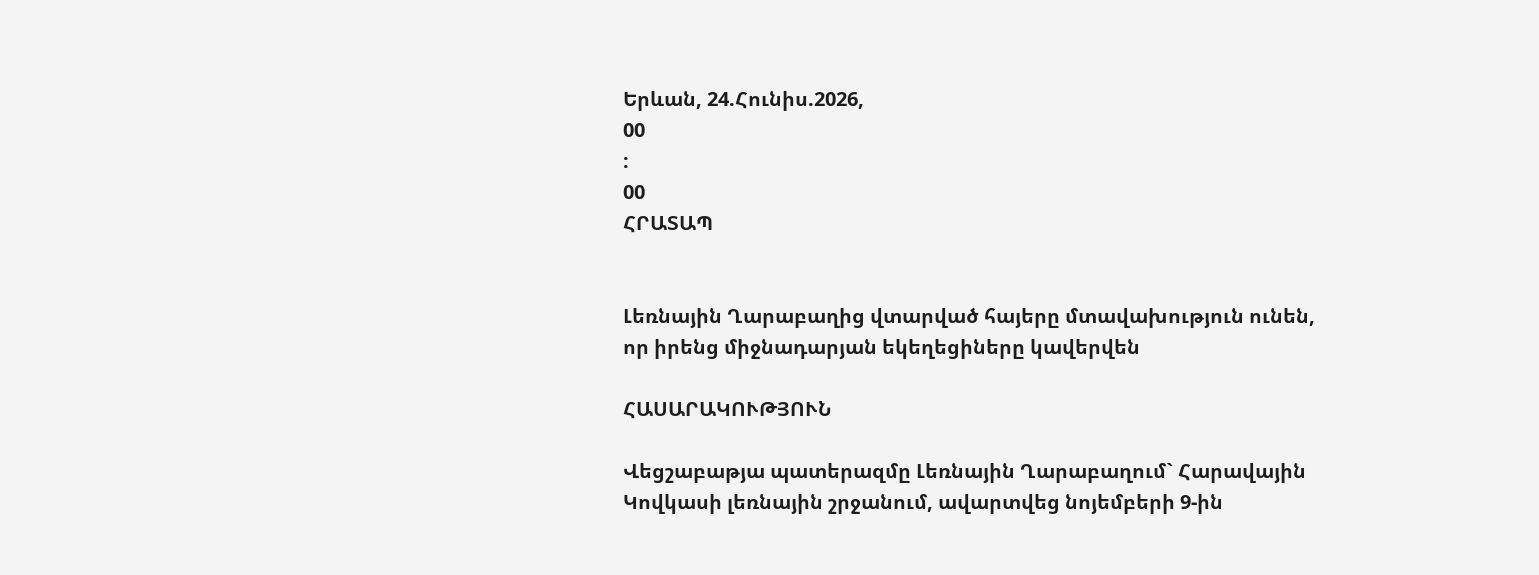Երևան, 24.Հունիս.2026,
00
:
00
ՀՐԱՏԱՊ


Լեռնային Ղարաբաղից վտարված հայերը մտավախություն ունեն, որ իրենց միջնադարյան եկեղեցիները կավերվեն

ՀԱՍԱՐԱԿՈՒԹՅՈՒՆ

Վեցշաբաթյա պատերազմը Լեռնային Ղարաբաղում` Հարավային Կովկասի լեռնային շրջանում, ավարտվեց նոյեմբերի 9-ին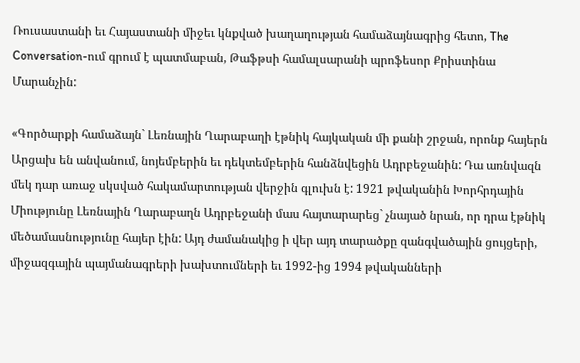Ռուսաստանի եւ Հայաստանի միջեւ կնքված խաղաղության համաձայնագրից հետո, The Conversation-ում գրում է պատմաբան, Թաֆթսի համալսարանի պրոֆեսոր Քրիստինա Մարանչին:

«Գործարքի համաձայն` Լեռնային Ղարաբաղի էթնիկ հայկական մի քանի շրջան, որոնք հայերն Արցախ են անվանում, նոյեմբերին եւ դեկտեմբերին հանձնվեցին Ադրբեջանին: Դա առնվազն մեկ դար առաջ սկսված հակամարտության վերջին գլուխն է: 1921 թվականին Խորհրդային Միությունը Լեռնային Ղարաբաղն Ադրբեջանի մաս հայտարարեց` չնայած նրան, որ դրա էթնիկ մեծամասնությունը հայեր էին: Այդ ժամանակից ի վեր այդ տարածքը զանգվածային ցույցերի, միջազգային պայմանագրերի խախտումների եւ 1992-ից 1994 թվականների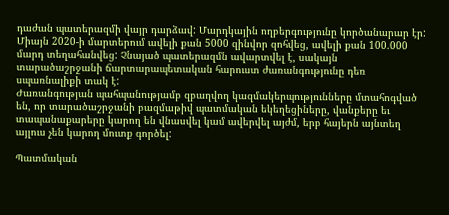դաժան պատերազմի վայր դարձավ: Մարդկային ողբերգությունը կործանարար էր: Միայն 2020-ի մարտերում ավելի քան 5000 զինվոր զոհվեց, ավելի քան 100.000 մարդ տեղահանվեց: Չնայած պատերազմն ավարտվել է, սակայն տարածաշրջանի ճարտարապետական հարուստ ժառանգությունը դեռ սպառնալիքի տակ է:
Ժառանգության պահպանությամբ զբաղվող կազմակերպությունները մտահոգված են, որ տարածաշրջանի բազմաթիվ պատմական եկեղեցիները, վանքերը եւ տապանաքարերը կարող են վնասվել կամ ավերվել այժմ, երբ հայերն այնտեղ այլուս չեն կարող մուտք գործել:

Պատմական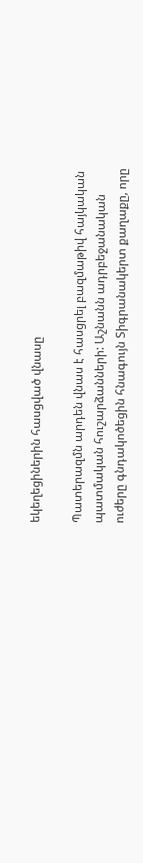եկեղեցիներին հասցված վնասը

Պատերազմն արդեն վնաս է հասցրել բազմաթիվ հայկական պատմական հուշարձանների: Աշնանն ադրբեջանական ուժերը գնդակոծեցին հնագույն Տիգրանակերտ քաղաքը, որը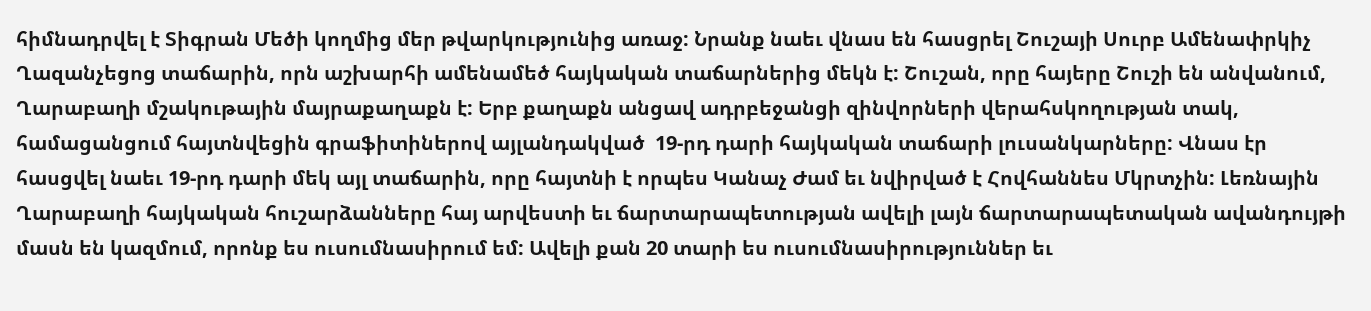հիմնադրվել է Տիգրան Մեծի կողմից մեր թվարկությունից առաջ: Նրանք նաեւ վնաս են հասցրել Շուշայի Սուրբ Ամենափրկիչ Ղազանչեցոց տաճարին, որն աշխարհի ամենամեծ հայկական տաճարներից մեկն է: Շուշան, որը հայերը Շուշի են անվանում, Ղարաբաղի մշակութային մայրաքաղաքն է: Երբ քաղաքն անցավ ադրբեջանցի զինվորների վերահսկողության տակ, համացանցում հայտնվեցին գրաֆիտիներով այլանդակված  19-րդ դարի հայկական տաճարի լուսանկարները: Վնաս էր հասցվել նաեւ 19-րդ դարի մեկ այլ տաճարին, որը հայտնի է որպես Կանաչ Ժամ եւ նվիրված է Հովհաննես Մկրտչին: Լեռնային Ղարաբաղի հայկական հուշարձանները հայ արվեստի եւ ճարտարապետության ավելի լայն ճարտարապետական ավանդույթի մասն են կազմում, որոնք ես ուսումնասիրում եմ: Ավելի քան 20 տարի ես ուսումնասիրություններ եւ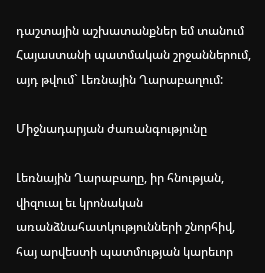դաշտային աշխատանքներ եմ տանում Հայաստանի պատմական շրջաններում, այդ թվում` Լեռնային Ղարաբաղում:

Միջնադարյան ժառանգությունը

Լեռնային Ղարաբաղը, իր հնության, վիզուալ եւ կրոնական առանձնահատկությունների շնորհիվ, հայ արվեստի պատմության կարեւոր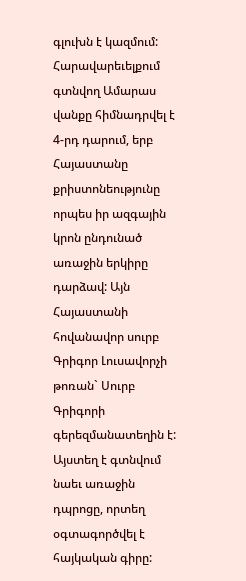գլուխն է կազմում: Հարավարեւելքում գտնվող Ամարաս վանքը հիմնադրվել է 4-րդ դարում, երբ Հայաստանը քրիստոնեությունը որպես իր ազգային կրոն ընդունած առաջին երկիրը դարձավ: Այն Հայաստանի հովանավոր սուրբ Գրիգոր Լուսավորչի թոռան` Սուրբ Գրիգորի գերեզմանատեղին է: Այստեղ է գտնվում նաեւ առաջին դպրոցը, որտեղ օգտագործվել է հայկական գիրը: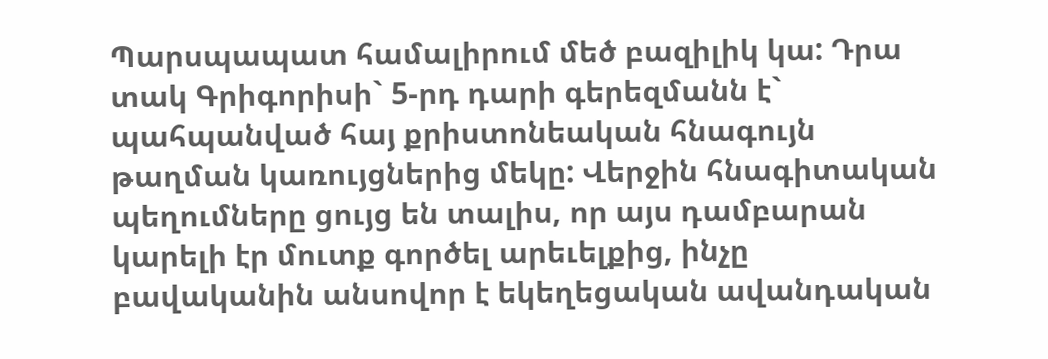Պարսպապատ համալիրում մեծ բազիլիկ կա: Դրա տակ Գրիգորիսի` 5-րդ դարի գերեզմանն է`  պահպանված հայ քրիստոնեական հնագույն թաղման կառույցներից մեկը: Վերջին հնագիտական պեղումները ցույց են տալիս, որ այս դամբարան կարելի էր մուտք գործել արեւելքից, ինչը բավականին անսովոր է եկեղեցական ավանդական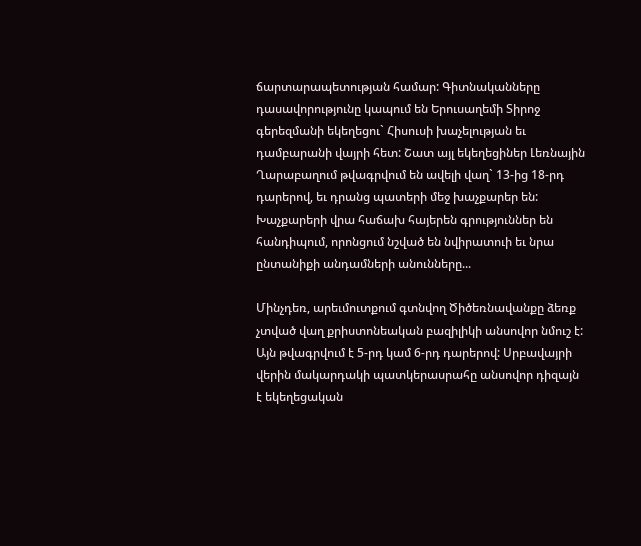ճարտարապետության համար: Գիտնականները դասավորությունը կապում են Երուսաղեմի Տիրոջ գերեզմանի եկեղեցու` Հիսուսի խաչելության եւ դամբարանի վայրի հետ: Շատ այլ եկեղեցիներ Լեռնային Ղարաբաղում թվագրվում են ավելի վաղ` 13-ից 18-րդ դարերով, եւ դրանց պատերի մեջ խաչքարեր են: Խաչքարերի վրա հաճախ հայերեն գրություններ են հանդիպում, որոնցում նշված են նվիրատուի եւ նրա ընտանիքի անդամների անունները...

Մինչդեռ, արեւմուտքում գտնվող Ծիծեռնավանքը ձեռք չտված վաղ քրիստոնեական բազիլիկի անսովոր նմուշ է: Այն թվագրվում է 5-րդ կամ 6-րդ դարերով: Սրբավայրի վերին մակարդակի պատկերասրահը անսովոր դիզայն է եկեղեցական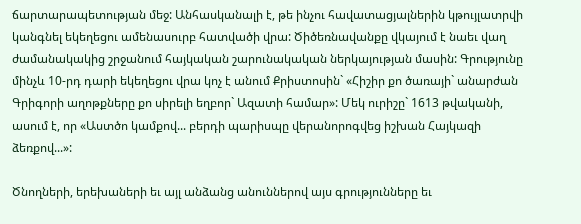ճարտարապետության մեջ: Անհասկանալի է, թե ինչու հավատացյալներին կթույլատրվի կանգնել եկեղեցու ամենասուրբ հատվածի վրա: Ծիծեռնավանքը վկայում է նաեւ վաղ ժամանակակից շրջանում հայկական շարունակական ներկայության մասին: Գրությունը մինչև 10-րդ դարի եկեղեցու վրա կոչ է անում Քրիստոսին` «Հիշիր քո ծառայի` անարժան Գրիգորի աղոթքները քո սիրելի եղբոր` Ազատի համար»: Մեկ ուրիշը` 1613 թվականի, ասում է, որ «Աստծո կամքով... բերդի պարիսպը վերանորոգվեց իշխան Հայկազի ձեռքով...»:

Ծնողների, երեխաների եւ այլ անձանց անուններով այս գրությունները եւ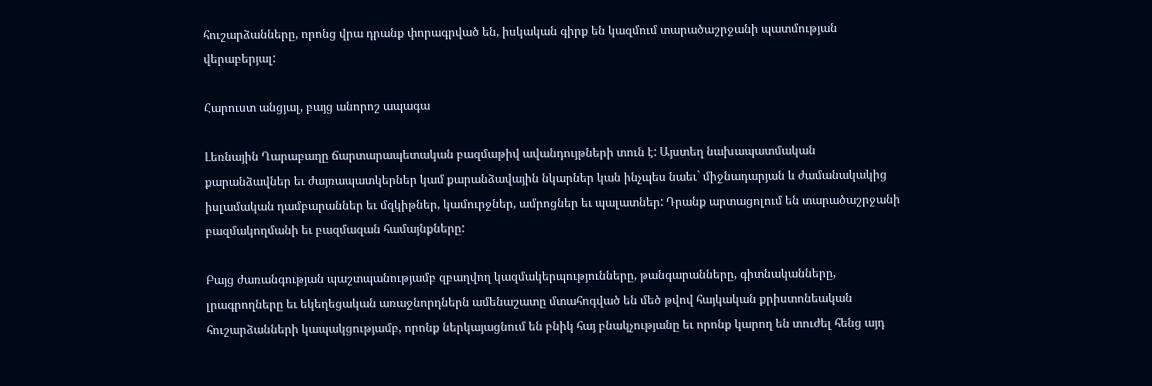հուշարձանները, որոնց վրա դրանք փորագրված են, իսկական գիրք են կազմում տարածաշրջանի պատմության վերաբերյալ:

Հարուստ անցյալ, բայց անորոշ ապագա

Լեռնային Ղարաբաղը ճարտարապետական բազմաթիվ ավանդույթների տուն է: Այստեղ նախապատմական քարանձավներ եւ ժայռապատկերներ կամ քարանձավային նկարներ կան ինչպես նաեւ` միջնադարյան և ժամանակակից իսլամական դամբարաններ եւ մզկիթներ, կամուրջներ, ամրոցներ եւ պալատներ: Դրանք արտացոլում են տարածաշրջանի բազմակողմանի եւ բազմազան համայնքները:

Բայց ժառանգության պաշտպանությամբ զբաղվող կազմակերպությունները, թանգարանները, գիտնականները, լրագրողները եւ եկեղեցական առաջնորդներն ամենաշատը մտահոգված են մեծ թվով հայկական քրիստոնեական հուշարձանների կապակցությամբ, որոնք ներկայացնում են բնիկ հայ բնակչությանը եւ որոնք կարող են տուժել հենց այդ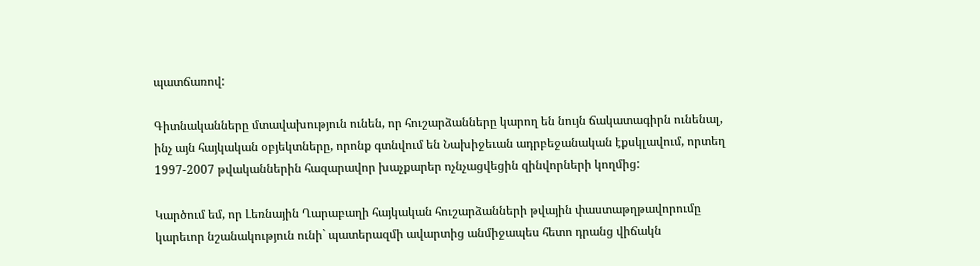պատճառով:

Գիտնականները մտավախություն ունեն, որ հուշարձանները կարող են նույն ճակատագիրն ունենալ, ինչ այն հայկական օբյեկտները, որոնք գտնվում են Նախիջեւան ադրբեջանական էքսկլավում, որտեղ 1997-2007 թվականներին հազարավոր խաչքարեր ոչնչացվեցին զինվորների կողմից:

Կարծում եմ, որ Լեռնային Ղարաբաղի հայկական հուշարձանների թվային փաստաթղթավորումը կարեւոր նշանակություն ունի` պատերազմի ավարտից անմիջապես հետո դրանց վիճակն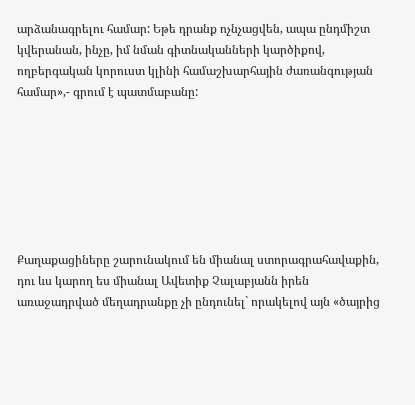արձանագրելու համար: Եթե դրանք ոչնչացվեն, ապա ընդմիշտ կվերանան, ինչը, իմ նման գիտնականների կարծիքով, ողբերգական կորուստ կլինի համաշխարհային ժառանգության համար»,- գրում է պատմաբանը:







Քաղաքացիները շարունակում են միանալ ստորագրահավաքին, դու ևս կարող ես միանալ Ավետիք Չալաբյանն իրեն առաջադրված մեղադրանքը չի ընդունել` որակելով այն «ծայրից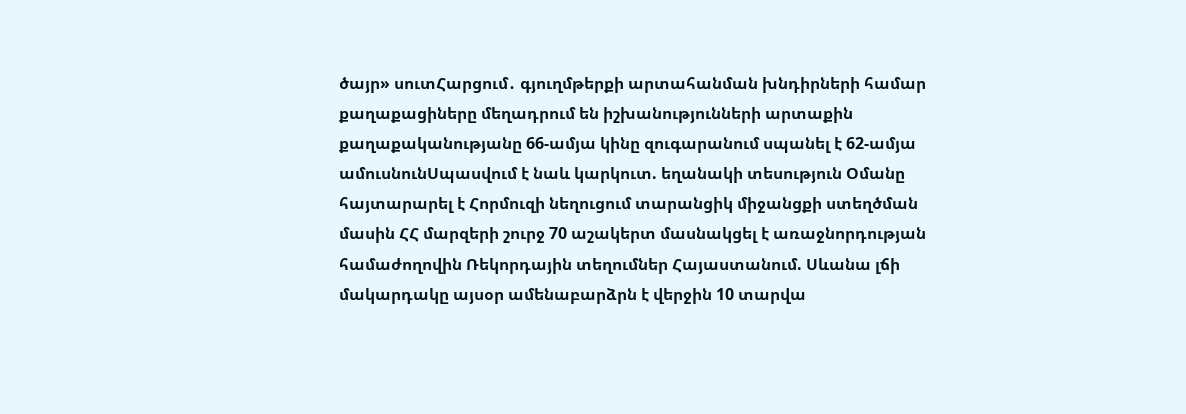ծայր» սուտՀարցում․ գյուղմթերքի արտահանման խնդիրների համար քաղաքացիները մեղադրում են իշխանությունների արտաքին քաղաքականությանը 66-ամյա կինը զուգարանում սպանել է 62-ամյա ամուսնունՍպասվում է նաև կարկուտ. եղանակի տեսություն Օմանը հայտարարել է Հորմուզի նեղուցում տարանցիկ միջանցքի ստեղծման մասին ՀՀ մարզերի շուրջ 70 աշակերտ մասնակցել է առաջնորդության համաժողովին Ռեկորդային տեղումներ Հայաստանում. Սևանա լճի մակարդակը այսօր ամենաբարձրն է վերջին 10 տարվա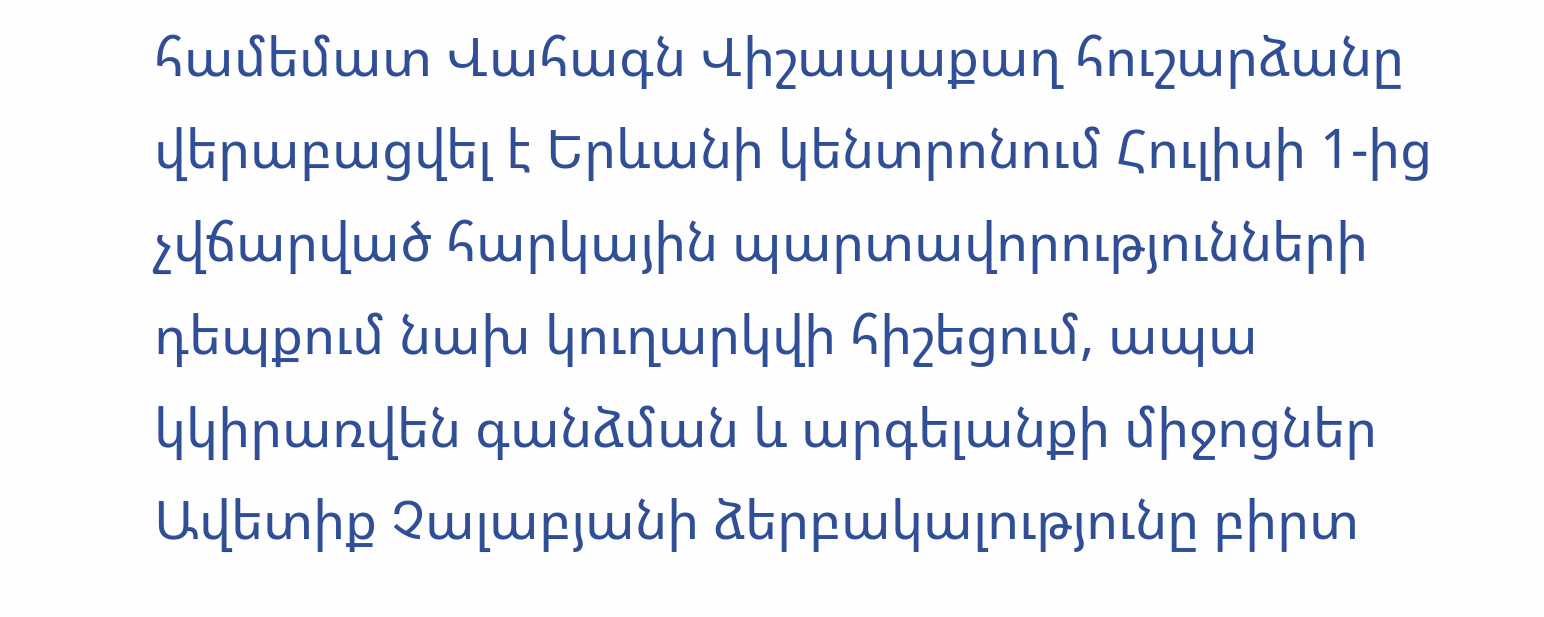համեմատ Վահագն Վիշապաքաղ հուշարձանը վերաբացվել է Երևանի կենտրոնում Հուլիսի 1-ից չվճարված հարկային պարտավորությունների դեպքում նախ կուղարկվի հիշեցում, ապա կկիրառվեն գանձման և արգելանքի միջոցներ Ավետիք Չալաբյանի ձերբակալությունը բիրտ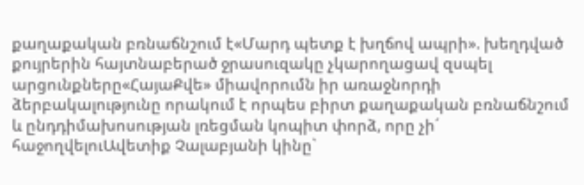քաղաքական բռնաճնշում է«Մարդ պետք է խղճով ապրի». խեղդված քույրերին հայտնաբերած ջրասուզակը չկարողացավ զսպել արցունքները«ՀայաՔվե» միավորումն իր առաջնորդի ձերբակալությունը որակում է որպես բիրտ քաղաքական բռնաճնշում և ընդդիմախոսության լռեցման կոպիտ փորձ, որը չի´ հաջողվելուԱվետիք Չալաբյանի կինը`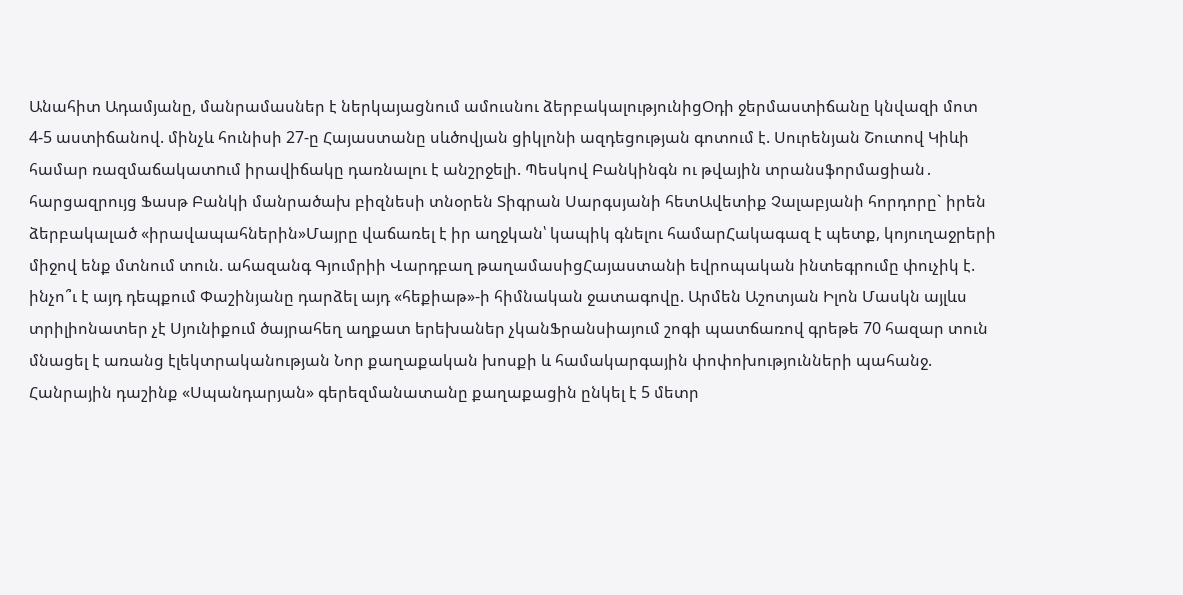Անահիտ Ադամյանը, մանրամասներ է ներկայացնում ամուսնու ձերբակալությունիցՕդի ջերմաստիճանը կնվազի մոտ 4-5 աստիճանով. մինչև հունիսի 27-ը Հայաստանը սևծովյան ցիկլոնի ազդեցության գոտում է. Սուրենյան Շուտով Կիևի համար ռազմաճակատnւմ իրավիճակը դառնալու է անշրջելի. Պեսկով Բանկինգն ու թվային տրանսֆորմացիան․ հարցազրույց Ֆասթ Բանկի մանրածախ բիզնեսի տնօրեն Տիգրան Սարգսյանի հետԱվետիք Չալաբյանի հորդորը` իրեն ձերբակալած «իրավապահներին»Մայրը վաճառել է իր աղջկան՝ կապիկ գնելու համարՀակագազ է պետք, կոյուղաջրերի միջով ենք մտնում տուն. ահազանգ Գյումրիի Վարդբաղ թաղամասիցՀայաստանի եվրոպական ինտեգրումը փուչիկ է. ինչո՞ւ է այդ դեպքում Փաշինյանը դարձել այդ «հեքիաթ»-ի հիմնական ջատագովը. Արմեն Աշոտյան Իլոն Մասկն այլևս տրիլիոնատեր չէ Սյունիքում ծայրահեղ աղքատ երեխաներ չկանՖրանսիայում շոգի պատճառով գրեթե 70 հազար տուն մնացել է առանց էլեկտրականության Նոր քաղաքական խոսքի և համակարգային փոփոխությունների պահանջ. Հանրային դաշինք «Սպանդարյան» գերեզմանատանը քաղաքացին ընկել է 5 մետր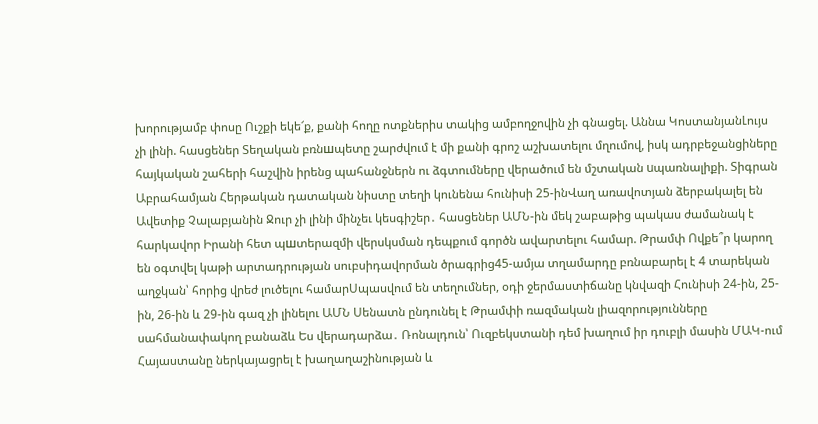խորությամբ փոսը Ուշքի եկե՜ք, քանի հողը ոտքներիս տակից ամբողջովին չի գնացել. Աննա ԿոստանյանԼույս չի լինի. հասցեներ Տեղական բռնшպետը շարժվում է մի քանի գրոշ աշխատելու մղումով, իսկ ադրբեջանցիները հայկական շահերի հաշվին իրենց պահանջներն ու ձգտումները վերածում են մշտական uպառնալիքի. Տիգրան Աբրահամյան Հերթական դատական նիստը տեղի կունենա հունիսի 25-ինՎաղ առավոտյան ձերբակալել են Ավետիք Չալաբյանին Ջուր չի լինի մինչեւ կեսգիշեր․ հասցեներ ԱՄՆ-ին մեկ շաբաթից պակաս ժամանակ է հարկավոր Իրանի հետ պшտերազմի վերսկսման դեպքում գործն ավարտելու համար. Թրամփ Ովքե՞ր կարող են օգտվել կաթի արտադրության սուբսիդավորման ծրագրից45-ամյա տղամարդը բռնաբարել է 4 տարեկան աղջկան՝ հորից վրեժ լուծելու համարՍպասվում են տեղումներ, օդի ջերմաստիճանը կնվազի Հունիսի 24-ին, 25-ին, 26-ին և 29-ին գազ չի լինելու ԱՄՆ Սենատն ընդունել է Թրամփի ռազմական լիազորությունները սահմանափակող բանաձև Ես վերադարձա․ Ռոնալդուն՝ Ուզբեկստանի դեմ խաղում իր դուբլի մասին ՄԱԿ-ում Հայաստանը ներկայացրել է խաղաղաշինության և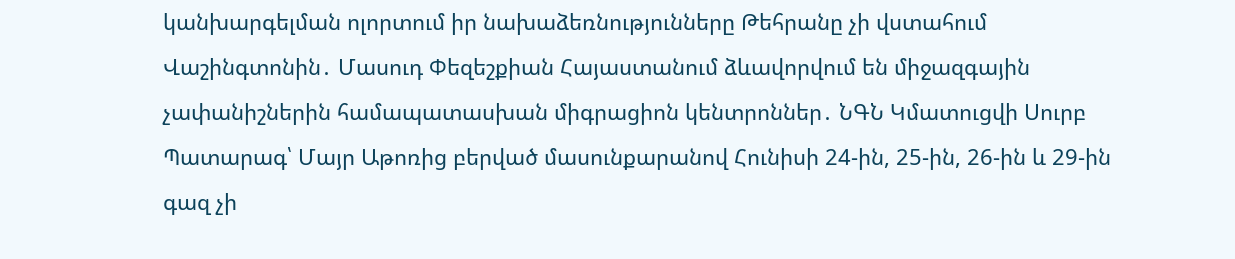կանխարգելման ոլորտում իր նախաձեռնությունները Թեհրանը չի վստահում Վաշինգտոնին․ Մասուդ Փեզեշքիան Հայաստանում ձևավորվում են միջազգային չափանիշներին համապատասխան միգրացիոն կենտրոններ․ ՆԳՆ Կմատուցվի Սուրբ Պատարագ՝ Մայր Աթոռից բերված մասունքարանով Հունիսի 24-ին, 25-ին, 26-ին և 29-ին գազ չի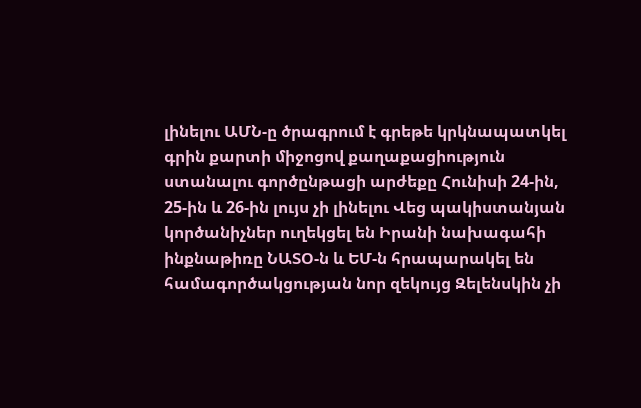լինելու ԱՄՆ-ը ծրագրում է գրեթե կրկնապատկել գրին քարտի միջոցով քաղաքացիություն ստանալու գործընթացի արժեքը Հունիսի 24-ին, 25-ին և 26-ին լույս չի լինելու Վեց պակիստանյան կործանիչներ ուղեկցել են Իրանի նախագահի ինքնաթիռը ՆԱՏՕ-ն և ԵՄ-ն հրապարակել են համագործակցության նոր զեկույց Զելենսկին չի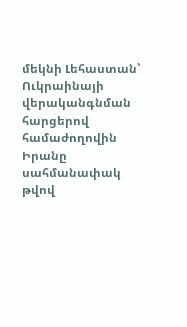մեկնի Լեհաստան՝ Ուկրաինայի վերականգնման հարցերով համաժողովին Իրանը սահմանափակ թվով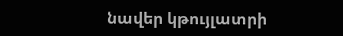նավեր կթույլատրի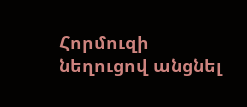Հորմուզի նեղուցով անցնել